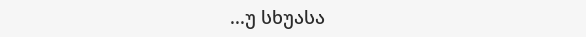...უ სხუასა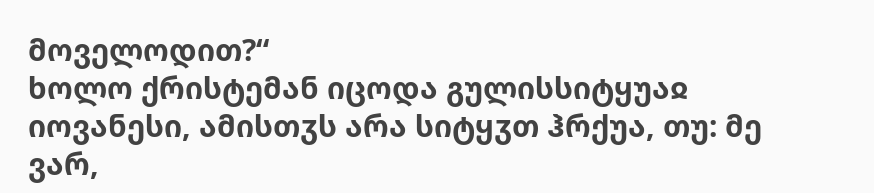მოველოდით?“
ხოლო ქრისტემან იცოდა გულისსიტყუაჲ იოვანესი, ამისთჳს არა სიტყჳთ ჰრქუა, თუ: მე ვარ,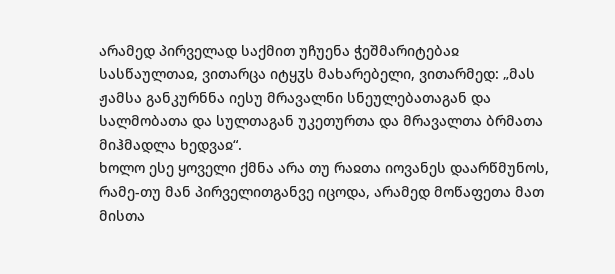არამედ პირველად საქმით უჩუენა ჭეშმარიტებაჲ სასწაულთაჲ, ვითარცა იტყჳს მახარებელი, ვითარმედ: „მას ჟამსა განკურნნა იესუ მრავალნი სნეულებათაგან და სალმობათა და სულთაგან უკეთურთა და მრავალთა ბრმათა მიჰმადლა ხედვაჲ“.
ხოლო ესე ყოველი ქმნა არა თუ რაჲთა იოვანეს დაარწმუნოს, რამე-თუ მან პირველითგანვე იცოდა, არამედ მოწაფეთა მათ მისთა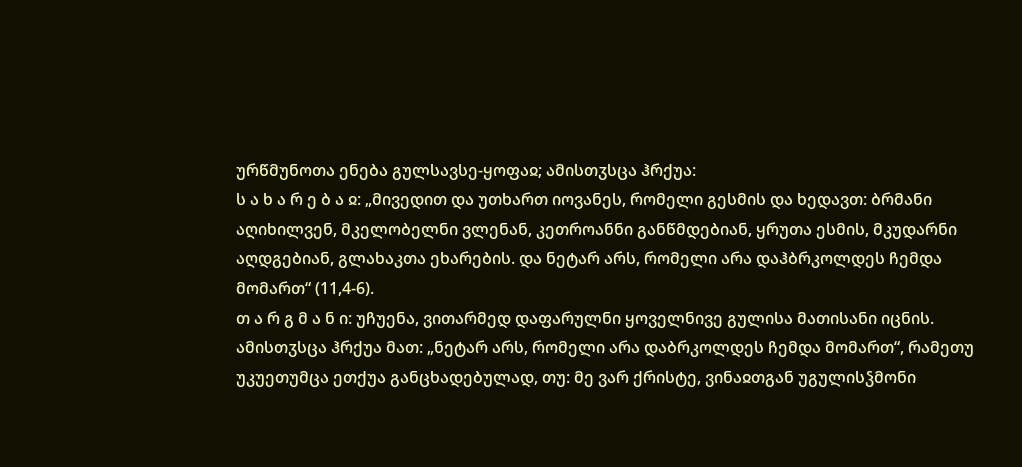ურწმუნოთა ენება გულსავსე-ყოფაჲ; ამისთჳსცა ჰრქუა:
ს ა ხ ა რ ე ბ ა ჲ: „მივედით და უთხართ იოვანეს, რომელი გესმის და ხედავთ: ბრმანი აღიხილვენ, მკელობელნი ვლენან, კეთროანნი განწმდებიან, ყრუთა ესმის, მკუდარნი აღდგებიან, გლახაკთა ეხარების. და ნეტარ არს, რომელი არა დაჰბრკოლდეს ჩემდა მომართ“ (11,4-6).
თ ა რ გ მ ა ნ ი: უჩუენა, ვითარმედ დაფარულნი ყოველნივე გულისა მათისანი იცნის. ამისთჳსცა ჰრქუა მათ: „ნეტარ არს, რომელი არა დაბრკოლდეს ჩემდა მომართ“, რამეთუ უკუეთუმცა ეთქუა განცხადებულად, თუ: მე ვარ ქრისტე, ვინაჲთგან უგულისჴმონი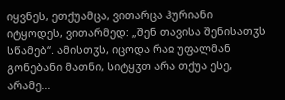იყვნეს, ეთქუამცა, ვითარცა ჰურიანი იტყოდეს, ვითარმედ: „შენ თავისა შენისათჳს სწამებ“. ამისთჳს, იცოდა რაჲ უფალმან გონებანი მათნი, სიტყჳთ არა თქუა ესე, არამე...